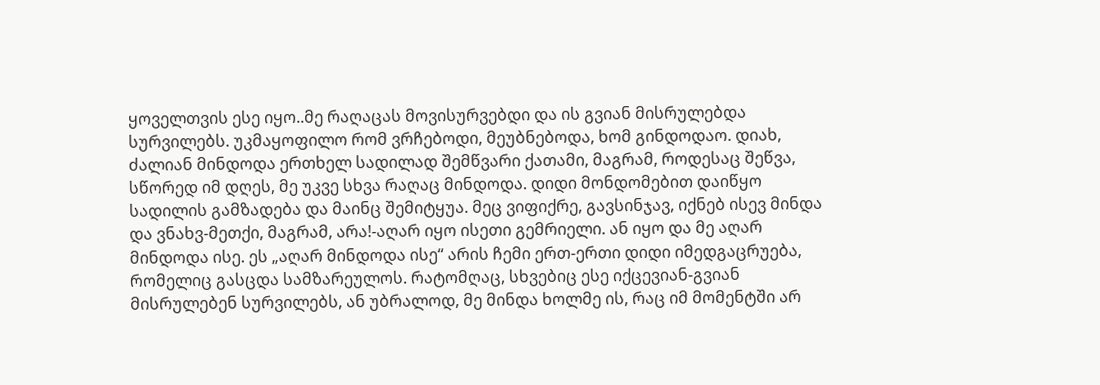ყოველთვის ესე იყო..მე რაღაცას მოვისურვებდი და ის გვიან მისრულებდა სურვილებს. უკმაყოფილო რომ ვრჩებოდი, მეუბნებოდა, ხომ გინდოდაო. დიახ, ძალიან მინდოდა ერთხელ სადილად შემწვარი ქათამი, მაგრამ, როდესაც შეწვა, სწორედ იმ დღეს, მე უკვე სხვა რაღაც მინდოდა. დიდი მონდომებით დაიწყო სადილის გამზადება და მაინც შემიტყუა. მეც ვიფიქრე, გავსინჯავ, იქნებ ისევ მინდა და ვნახვ-მეთქი, მაგრამ, არა!-აღარ იყო ისეთი გემრიელი. ან იყო და მე აღარ მინდოდა ისე. ეს „აღარ მინდოდა ისე“ არის ჩემი ერთ-ერთი დიდი იმედგაცრუება, რომელიც გასცდა სამზარეულოს. რატომღაც, სხვებიც ესე იქცევიან-გვიან მისრულებენ სურვილებს, ან უბრალოდ, მე მინდა ხოლმე ის, რაც იმ მომენტში არ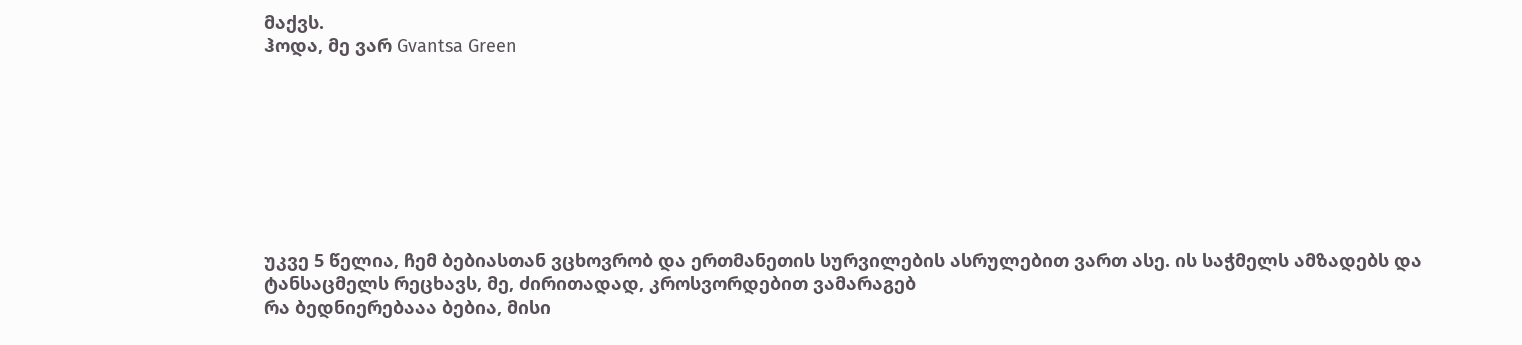მაქვს.
ჰოდა, მე ვარ Gvantsa Green








უკვე 5 წელია, ჩემ ბებიასთან ვცხოვრობ და ერთმანეთის სურვილების ასრულებით ვართ ასე. ის საჭმელს ამზადებს და ტანსაცმელს რეცხავს, მე, ძირითადად, კროსვორდებით ვამარაგებ
რა ბედნიერებააა ბებია, მისი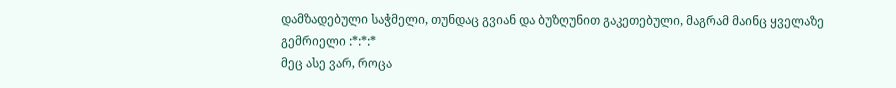დამზადებული საჭმელი, თუნდაც გვიან და ბუზღუნით გაკეთებული, მაგრამ მაინც ყველაზე გემრიელი :*:*:*
მეც ასე ვარ, როცა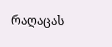რაღაცას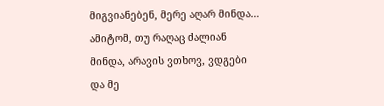მიგვიანებენ, მერე აღარ მინდა… ამიტომ, თუ რაღაც ძალიან მინდა, არავის ვთხოვ, ვდგები და მე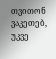თვითონ ვაკეთებ, უკვე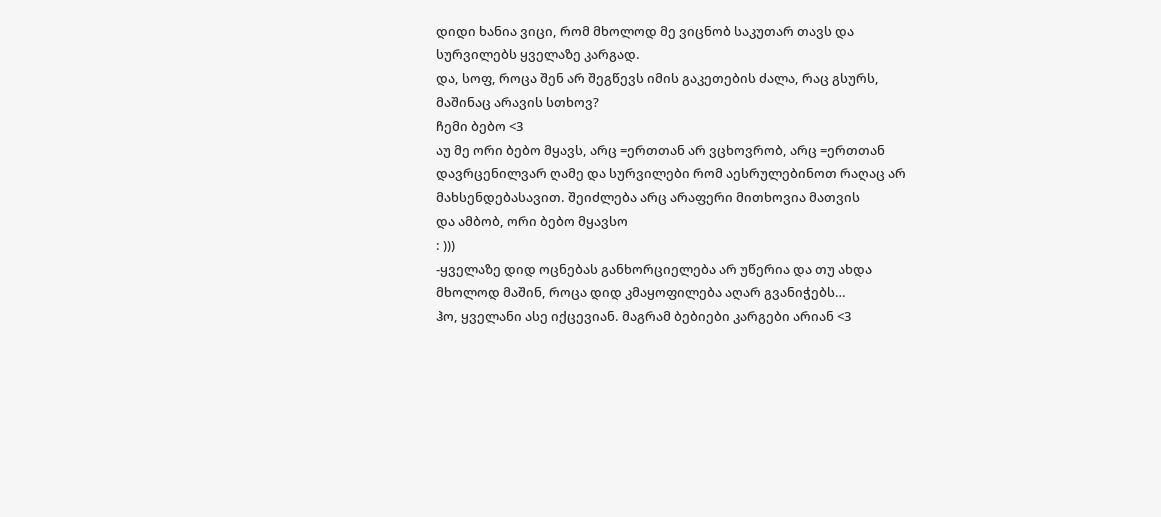დიდი ხანია ვიცი, რომ მხოლოდ მე ვიცნობ საკუთარ თავს და სურვილებს ყველაზე კარგად.
და, სოფ, როცა შენ არ შეგწევს იმის გაკეთების ძალა, რაც გსურს, მაშინაც არავის სთხოვ?
ჩემი ბებო <3
აუ მე ორი ბებო მყავს, არც =ერთთან არ ვცხოვრობ, არც =ერთთან დავრცენილვარ ღამე და სურვილები რომ აესრულებინოთ რაღაც არ მახსენდებასავით. შეიძლება არც არაფერი მითხოვია მათვის
და ამბობ, ორი ბებო მყავსო
: )))
-ყველაზე დიდ ოცნებას განხორციელება არ უწერია და თუ ახდა მხოლოდ მაშინ, როცა დიდ კმაყოფილება აღარ გვანიჭებს…
ჰო, ყველანი ასე იქცევიან. მაგრამ ბებიები კარგები არიან <3